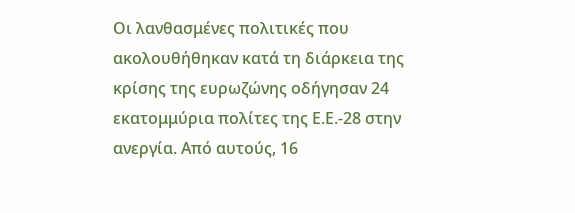Οι λανθασμένες πολιτικές που ακολουθήθηκαν κατά τη διάρκεια της κρίσης της ευρωζώνης οδήγησαν 24 εκατομμύρια πολίτες της Ε.Ε.-28 στην ανεργία. Από αυτούς, 16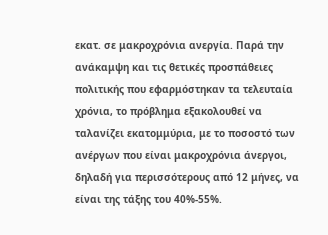εκατ. σε μακροχρόνια ανεργία. Παρά την ανάκαμψη και τις θετικές προσπάθειες πολιτικής που εφαρμόστηκαν τα τελευταία χρόνια, το πρόβλημα εξακολουθεί να ταλανίζει εκατομμύρια, με το ποσοστό των ανέργων που είναι μακροχρόνια άνεργοι, δηλαδή για περισσότερους από 12 μήνες, να είναι της τάξης του 40%-55%.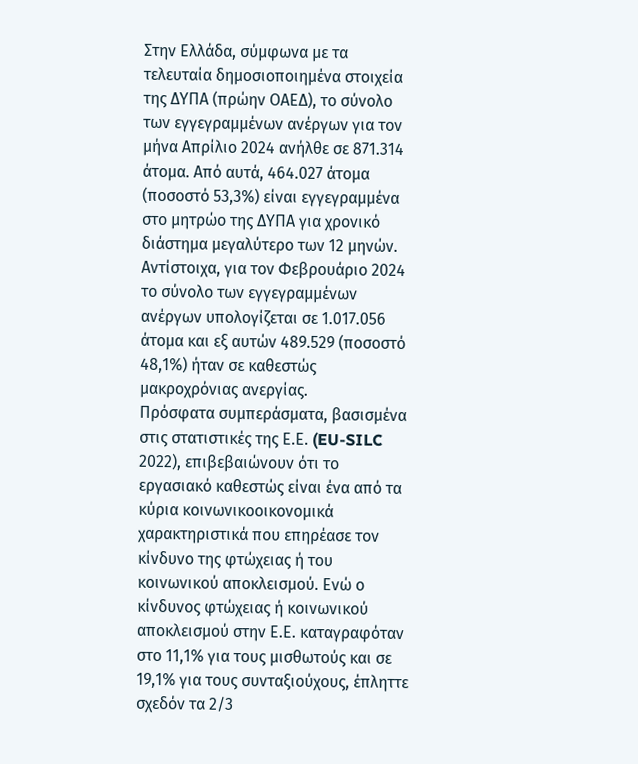Στην Ελλάδα, σύμφωνα με τα τελευταία δημοσιοποιημένα στοιχεία της ΔΥΠΑ (πρώην ΟΑΕΔ), το σύνολο των εγγεγραμμένων ανέργων για τον μήνα Απρίλιο 2024 ανήλθε σε 871.314 άτομα. Από αυτά, 464.027 άτομα (ποσοστό 53,3%) είναι εγγεγραμμένα στο μητρώο της ΔΥΠΑ για χρονικό διάστημα μεγαλύτερο των 12 μηνών. Αντίστοιχα, για τον Φεβρουάριο 2024 το σύνολο των εγγεγραμμένων ανέργων υπολογίζεται σε 1.017.056 άτομα και εξ αυτών 489.529 (ποσοστό 48,1%) ήταν σε καθεστώς μακροχρόνιας ανεργίας.
Πρόσφατα συμπεράσματα, βασισμένα στις στατιστικές της Ε.Ε. (EU-SILC 2022), επιβεβαιώνουν ότι το εργασιακό καθεστώς είναι ένα από τα κύρια κοινωνικοοικονομικά χαρακτηριστικά που επηρέασε τον κίνδυνο της φτώχειας ή του κοινωνικού αποκλεισμού. Ενώ ο κίνδυνος φτώχειας ή κοινωνικού αποκλεισμού στην Ε.Ε. καταγραφόταν στο 11,1% για τους μισθωτούς και σε 19,1% για τους συνταξιούχους, έπληττε σχεδόν τα 2/3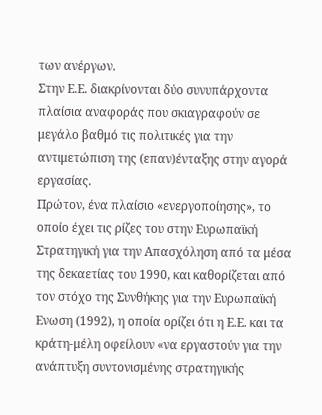των ανέργων.
Στην Ε.Ε. διακρίνονται δύο συνυπάρχοντα πλαίσια αναφοράς που σκιαγραφούν σε μεγάλο βαθμό τις πολιτικές για την αντιμετώπιση της (επαν)ένταξης στην αγορά εργασίας.
Πρώτον, ένα πλαίσιο «ενεργοποίησης», το οποίο έχει τις ρίζες του στην Ευρωπαϊκή Στρατηγική για την Απασχόληση από τα μέσα της δεκαετίας του 1990, και καθορίζεται από τον στόχο της Συνθήκης για την Ευρωπαϊκή Ενωση (1992), η οποία ορίζει ότι η Ε.Ε. και τα κράτη-μέλη οφείλουν «να εργαστούν για την ανάπτυξη συντονισμένης στρατηγικής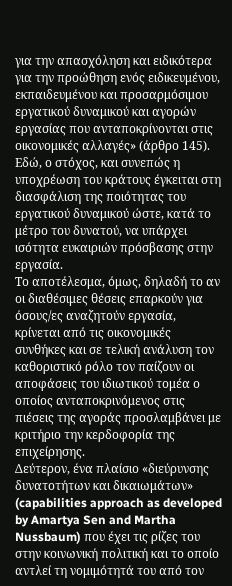για την απασχόληση και ειδικότερα για την προώθηση ενός ειδικευμένου, εκπαιδευμένου και προσαρμόσιμου εργατικού δυναμικού και αγορών εργασίας που ανταποκρίνονται στις οικονομικές αλλαγές» (άρθρο 145). Εδώ, ο στόχος, και συνεπώς η υποχρέωση του κράτους έγκειται στη διασφάλιση της ποιότητας του εργατικού δυναμικού ώστε, κατά το μέτρο του δυνατού, να υπάρχει ισότητα ευκαιριών πρόσβασης στην εργασία.
Το αποτέλεσμα, όμως, δηλαδή το αν οι διαθέσιμες θέσεις επαρκούν για όσους/ες αναζητούν εργασία, κρίνεται από τις οικονομικές συνθήκες και σε τελική ανάλυση τον καθοριστικό ρόλο τον παίζουν οι αποφάσεις του ιδιωτικού τομέα ο οποίος ανταποκρινόμενος στις πιέσεις της αγοράς προσλαμβάνει με κριτήριο την κερδοφορία της επιχείρησης.
Δεύτερον, ένα πλαίσιο «διεύρυνσης δυνατοτήτων και δικαιωμάτων» (capabilities approach as developed by Amartya Sen and Martha Nussbaum) που έχει τις ρίζες του στην κοινωνική πολιτική και το οποίο αντλεί τη νομιμότητά του από τον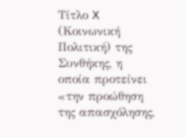Τίτλο X (Κοινωνική Πολιτική) της Συνθήκης, η οποία προτείνει «την προώθηση της απασχόλησης,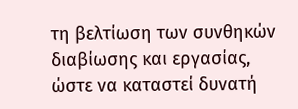τη βελτίωση των συνθηκών διαβίωσης και εργασίας, ώστε να καταστεί δυνατή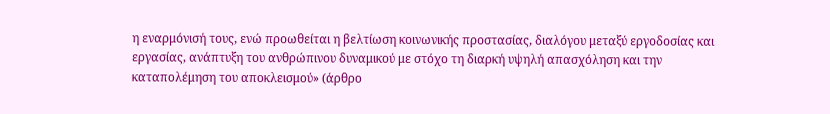η εναρμόνισή τους, ενώ προωθείται η βελτίωση κοινωνικής προστασίας, διαλόγου μεταξύ εργοδοσίας και εργασίας, ανάπτυξη του ανθρώπινου δυναμικού με στόχο τη διαρκή υψηλή απασχόληση και την καταπολέμηση του αποκλεισμού» (άρθρο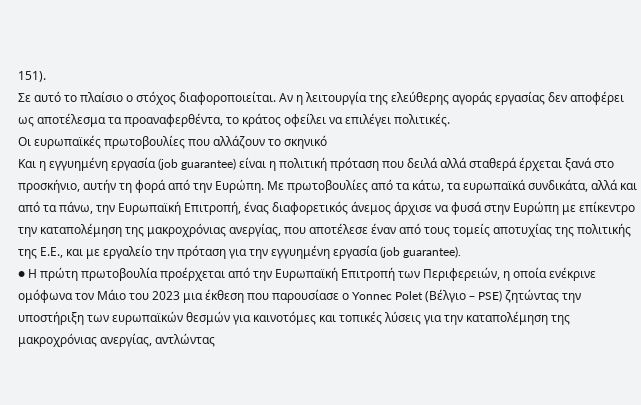151).
Σε αυτό το πλαίσιο ο στόχος διαφοροποιείται. Αν η λειτουργία της ελεύθερης αγοράς εργασίας δεν αποφέρει ως αποτέλεσμα τα προαναφερθέντα, το κράτος οφείλει να επιλέγει πολιτικές.
Οι ευρωπαϊκές πρωτοβουλίες που αλλάζουν το σκηνικό
Και η εγγυημένη εργασία (job guarantee) είναι η πολιτική πρόταση που δειλά αλλά σταθερά έρχεται ξανά στο προσκήνιο, αυτήν τη φορά από την Ευρώπη. Με πρωτοβουλίες από τα κάτω, τα ευρωπαϊκά συνδικάτα, αλλά και από τα πάνω, την Ευρωπαϊκή Επιτροπή, ένας διαφορετικός άνεμος άρχισε να φυσά στην Ευρώπη με επίκεντρο την καταπολέμηση της μακροχρόνιας ανεργίας, που αποτέλεσε έναν από τους τομείς αποτυχίας της πολιτικής της Ε.Ε., και με εργαλείο την πρόταση για την εγγυημένη εργασία (job guarantee).
● Η πρώτη πρωτοβουλία προέρχεται από την Ευρωπαϊκή Επιτροπή των Περιφερειών, η οποία ενέκρινε ομόφωνα τον Μάιο του 2023 μια έκθεση που παρουσίασε ο Yonnec Polet (Βέλγιο – PSE) ζητώντας την υποστήριξη των ευρωπαϊκών θεσμών για καινοτόμες και τοπικές λύσεις για την καταπολέμηση της μακροχρόνιας ανεργίας, αντλώντας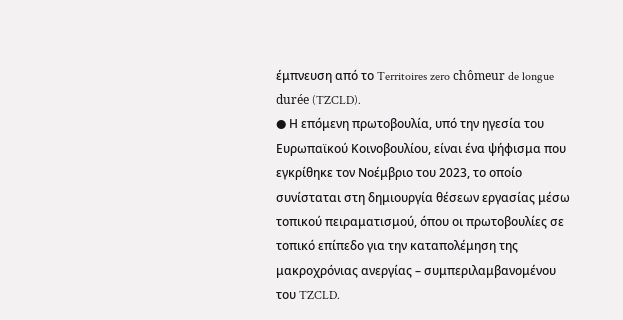έμπνευση από το Territoires zero chômeur de longue durée (TZCLD).
● Η επόμενη πρωτοβουλία, υπό την ηγεσία του Ευρωπαϊκού Κοινοβουλίου, είναι ένα ψήφισμα που εγκρίθηκε τον Νοέμβριο του 2023, το οποίο συνίσταται στη δημιουργία θέσεων εργασίας μέσω τοπικού πειραματισμού, όπου οι πρωτοβουλίες σε τοπικό επίπεδο για την καταπολέμηση της μακροχρόνιας ανεργίας – συμπεριλαμβανομένου του TZCLD.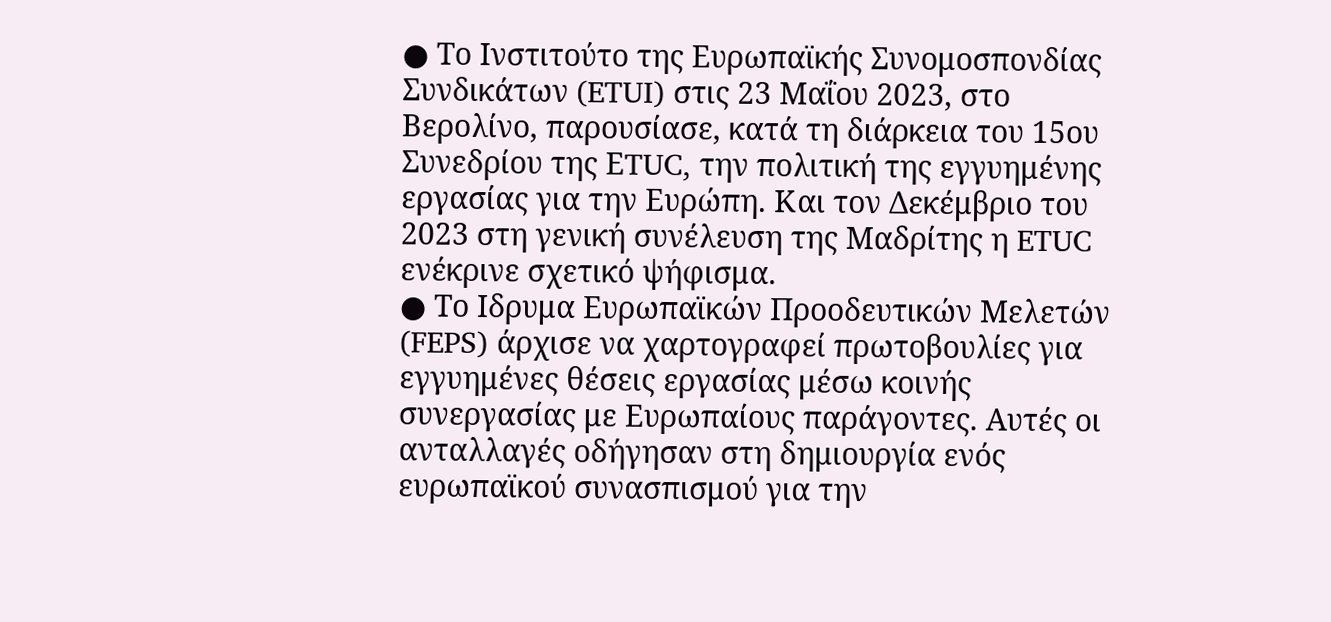● Το Ινστιτούτο της Ευρωπαϊκής Συνομοσπονδίας Συνδικάτων (ETUI) στις 23 Μαΐου 2023, στο Βερολίνο, παρουσίασε, κατά τη διάρκεια του 15ου Συνεδρίου της ΕTUC, την πολιτική της εγγυημένης εργασίας για την Ευρώπη. Και τον Δεκέμβριο του 2023 στη γενική συνέλευση της Μαδρίτης η ETUC ενέκρινε σχετικό ψήφισμα.
● Το Ιδρυμα Ευρωπαϊκών Προοδευτικών Μελετών (FEPS) άρχισε να χαρτογραφεί πρωτοβουλίες για εγγυημένες θέσεις εργασίας μέσω κοινής συνεργασίας με Ευρωπαίους παράγοντες. Αυτές οι ανταλλαγές οδήγησαν στη δημιουργία ενός ευρωπαϊκού συνασπισμού για την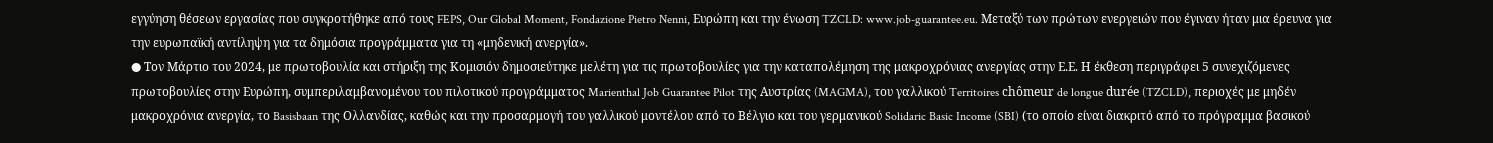εγγύηση θέσεων εργασίας που συγκροτήθηκε από τους FEPS, Our Global Moment, Fondazione Pietro Nenni, Ευρώπη και την ένωση TZCLD: www.job-guarantee.eu. Μεταξύ των πρώτων ενεργειών που έγιναν ήταν μια έρευνα για την ευρωπαϊκή αντίληψη για τα δημόσια προγράμματα για τη «μηδενική ανεργία».
● Τον Μάρτιο του 2024, με πρωτοβουλία και στήριξη της Κομισιόν δημοσιεύτηκε μελέτη για τις πρωτοβουλίες για την καταπολέμηση της μακροχρόνιας ανεργίας στην Ε.Ε. Η έκθεση περιγράφει 5 συνεχιζόμενες πρωτοβουλίες στην Ευρώπη, συμπεριλαμβανομένου του πιλοτικού προγράμματος Marienthal Job Guarantee Pilot της Αυστρίας (MAGMA), του γαλλικού Territoires chômeur de longue durée (TZCLD), περιοχές με μηδέν μακροχρόνια ανεργία, το Basisbaan της Ολλανδίας, καθώς και την προσαρμογή του γαλλικού μοντέλου από το Βέλγιο και του γερμανικού Solidaric Basic Income (SBI) (το οποίο είναι διακριτό από το πρόγραμμα βασικού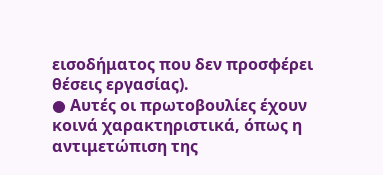εισοδήματος που δεν προσφέρει θέσεις εργασίας).
● Αυτές οι πρωτοβουλίες έχουν κοινά χαρακτηριστικά, όπως η αντιμετώπιση της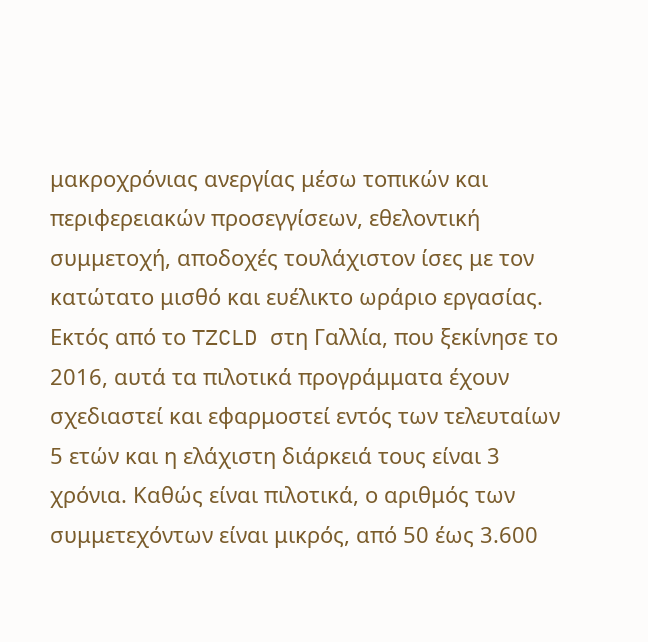μακροχρόνιας ανεργίας μέσω τοπικών και περιφερειακών προσεγγίσεων, εθελοντική συμμετοχή, αποδοχές τουλάχιστον ίσες με τον κατώτατο μισθό και ευέλικτο ωράριο εργασίας. Εκτός από το TZCLD στη Γαλλία, που ξεκίνησε το 2016, αυτά τα πιλοτικά προγράμματα έχουν σχεδιαστεί και εφαρμοστεί εντός των τελευταίων 5 ετών και η ελάχιστη διάρκειά τους είναι 3 χρόνια. Καθώς είναι πιλοτικά, ο αριθμός των συμμετεχόντων είναι μικρός, από 50 έως 3.600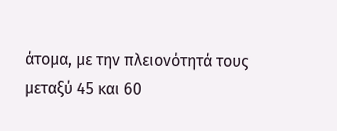άτομα, με την πλειονότητά τους μεταξύ 45 και 60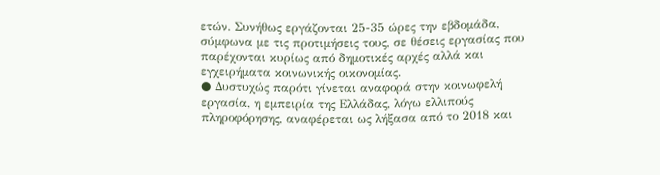ετών. Συνήθως εργάζονται 25-35 ώρες την εβδομάδα, σύμφωνα με τις προτιμήσεις τους, σε θέσεις εργασίας που παρέχονται κυρίως από δημοτικές αρχές αλλά και εγχειρήματα κοινωνικής οικονομίας.
● Δυστυχώς παρότι γίνεται αναφορά στην κοινωφελή εργασία, η εμπειρία της Ελλάδας, λόγω ελλιπούς πληροφόρησης, αναφέρεται ως λήξασα από το 2018 και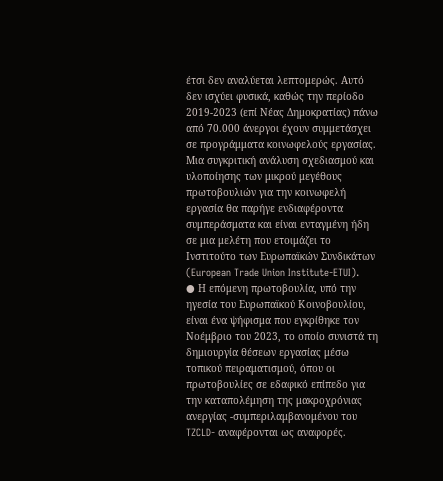έτσι δεν αναλύεται λεπτομερώς. Αυτό δεν ισχύει φυσικά, καθώς την περίοδο 2019-2023 (επί Νέας Δημοκρατίας) πάνω από 70.000 άνεργοι έχουν συμμετάσχει σε προγράμματα κοινωφελούς εργασίας. Μια συγκριτική ανάλυση σχεδιασμού και υλοποίησης των μικρού μεγέθους πρωτοβουλιών για την κοινωφελή εργασία θα παρήγε ενδιαφέροντα συμπεράσματα και είναι ενταγμένη ήδη σε μια μελέτη που ετοιμάζει το Ινστιτούτο των Ευρωπαϊκών Συνδικάτων (European Trade Union Institute-ETUI).
● Η επόμενη πρωτοβουλία, υπό την ηγεσία του Ευρωπαϊκού Κοινοβουλίου, είναι ένα ψήφισμα που εγκρίθηκε τον Νοέμβριο του 2023, το οποίο συνιστά τη δημιουργία θέσεων εργασίας μέσω τοπικού πειραματισμού, όπου οι πρωτοβουλίες σε εδαφικό επίπεδο για την καταπολέμηση της μακροχρόνιας ανεργίας -συμπεριλαμβανομένου του TZCLD- αναφέρονται ως αναφορές.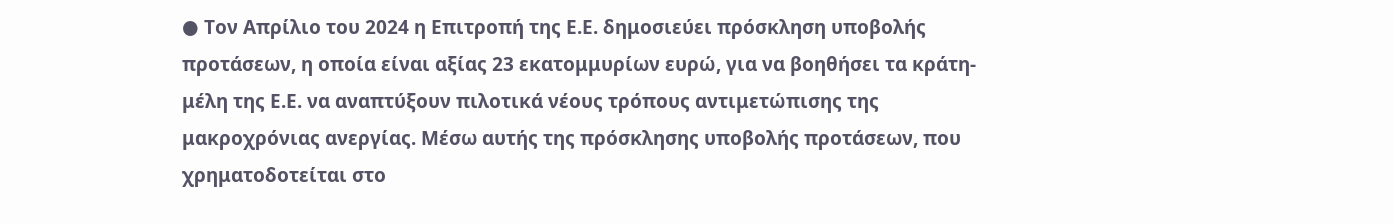● Τον Απρίλιο του 2024 η Επιτροπή της Ε.Ε. δημοσιεύει πρόσκληση υποβολής προτάσεων, η οποία είναι αξίας 23 εκατομμυρίων ευρώ, για να βοηθήσει τα κράτη-μέλη της Ε.Ε. να αναπτύξουν πιλοτικά νέους τρόπους αντιμετώπισης της μακροχρόνιας ανεργίας. Μέσω αυτής της πρόσκλησης υποβολής προτάσεων, που χρηματοδοτείται στο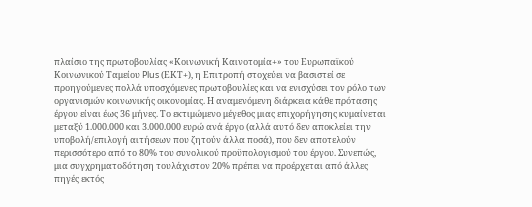πλαίσιο της πρωτοβουλίας «Κοινωνική Καινοτομία+» του Ευρωπαϊκού Κοινωνικού Ταμείου Plus (ΕΚΤ+), η Επιτροπή στοχεύει να βασιστεί σε προηγούμενες πολλά υποσχόμενες πρωτοβουλίες και να ενισχύσει τον ρόλο των οργανισμών κοινωνικής οικονομίας. Η αναμενόμενη διάρκεια κάθε πρότασης έργου είναι έως 36 μήνες. Το εκτιμώμενο μέγεθος μιας επιχορήγησης κυμαίνεται μεταξύ 1.000.000 και 3.000.000 ευρώ ανά έργο (αλλά αυτό δεν αποκλείει την υποβολή/επιλογή αιτήσεων που ζητούν άλλα ποσά), που δεν αποτελούν περισσότερο από το 80% του συνολικού προϋπολογισμού του έργου. Συνεπώς, μια συγχρηματοδότηση τουλάχιστον 20% πρέπει να προέρχεται από άλλες πηγές εκτός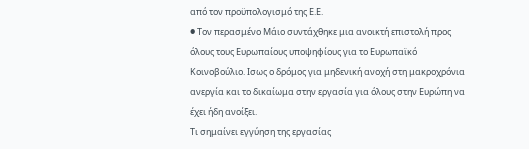από τον προϋπολογισμό της Ε.Ε.
● Τον περασμένο Μάιο συντάχθηκε μια ανοικτή επιστολή προς όλους τους Ευρωπαίους υποψηφίους για το Ευρωπαϊκό Κοινοβούλιο. Ισως ο δρόμος για μηδενική ανοχή στη μακροχρόνια ανεργία και το δικαίωμα στην εργασία για όλους στην Ευρώπη να έχει ήδη ανοίξει.
Τι σημαίνει εγγύηση της εργασίας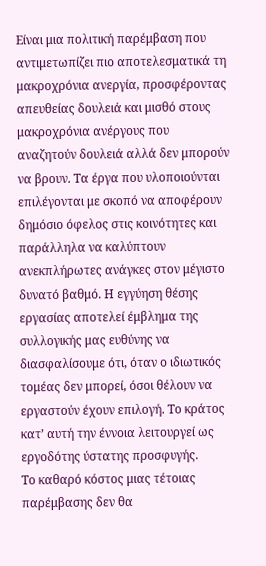Είναι μια πολιτική παρέμβαση που αντιμετωπίζει πιο αποτελεσματικά τη μακροχρόνια ανεργία, προσφέροντας απευθείας δουλειά και μισθό στους μακροχρόνια ανέργους που αναζητούν δουλειά αλλά δεν μπορούν να βρουν. Τα έργα που υλοποιούνται επιλέγονται με σκοπό να αποφέρουν δημόσιο όφελος στις κοινότητες και παράλληλα να καλύπτουν ανεκπλήρωτες ανάγκες στον μέγιστο δυνατό βαθμό. Η εγγύηση θέσης εργασίας αποτελεί έμβλημα της συλλογικής μας ευθύνης να διασφαλίσουμε ότι, όταν ο ιδιωτικός τομέας δεν μπορεί, όσοι θέλουν να εργαστούν έχουν επιλογή. Το κράτος κατ’ αυτή την έννοια λειτουργεί ως εργοδότης ύστατης προσφυγής.
Το καθαρό κόστος μιας τέτοιας παρέμβασης δεν θα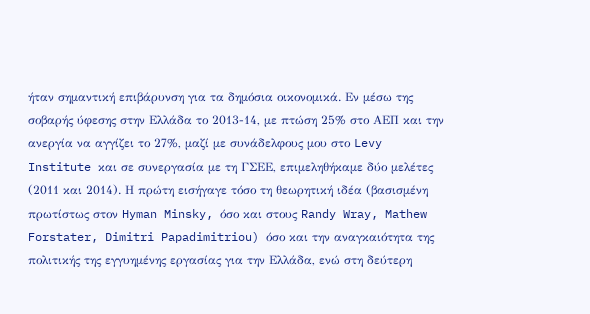ήταν σημαντική επιβάρυνση για τα δημόσια οικονομικά. Εν μέσω της σοβαρής ύφεσης στην Ελλάδα το 2013-14, με πτώση 25% στο ΑΕΠ και την ανεργία να αγγίζει το 27%, μαζί με συνάδελφους μου στο Levy Institute και σε συνεργασία με τη ΓΣΕΕ, επιμεληθήκαμε δύο μελέτες (2011 και 2014). Η πρώτη εισήγαγε τόσο τη θεωρητική ιδέα (βασισμένη πρωτίστως στον Hyman Minsky, όσο και στους Randy Wray, Mathew Forstater, Dimitri Papadimitriou) όσο και την αναγκαιότητα της πολιτικής της εγγυημένης εργασίας για την Ελλάδα, ενώ στη δεύτερη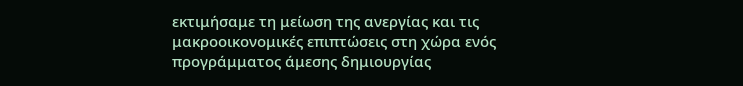εκτιμήσαμε τη μείωση της ανεργίας και τις μακροοικονομικές επιπτώσεις στη χώρα ενός προγράμματος άμεσης δημιουργίας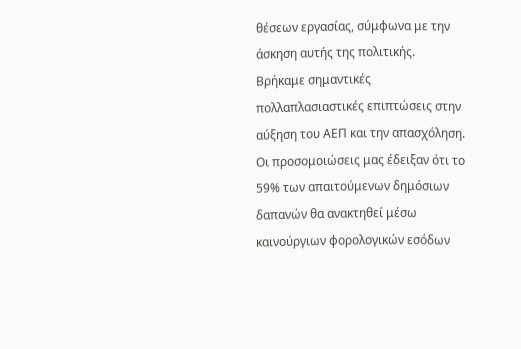θέσεων εργασίας, σύμφωνα με την άσκηση αυτής της πολιτικής.
Βρήκαμε σημαντικές πολλαπλασιαστικές επιπτώσεις στην αύξηση του ΑΕΠ και την απασχόληση. Οι προσομοιώσεις μας έδειξαν ότι το 59% των απαιτούμενων δημόσιων δαπανών θα ανακτηθεί μέσω καινούργιων φορολογικών εσόδων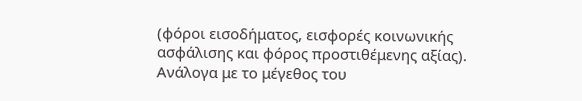(φόροι εισοδήματος, εισφορές κοινωνικής ασφάλισης και φόρος προστιθέμενης αξίας). Ανάλογα με το μέγεθος του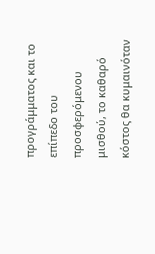προγράμματος και το επίπεδο του προσφερόμενου μισθού, το καθαρό κόστος θα κυμαινόταν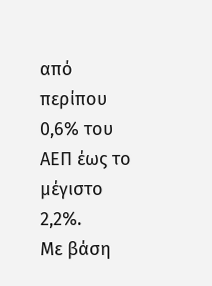από περίπου 0,6% του ΑΕΠ έως το μέγιστο 2,2%.
Με βάση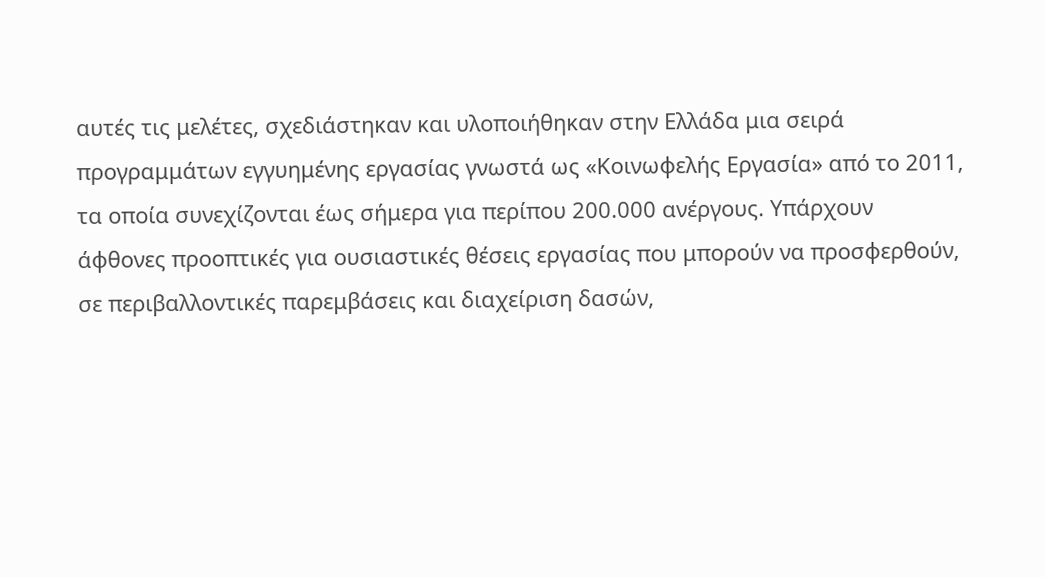αυτές τις μελέτες, σχεδιάστηκαν και υλοποιήθηκαν στην Ελλάδα μια σειρά προγραμμάτων εγγυημένης εργασίας γνωστά ως «Κοινωφελής Εργασία» από το 2011, τα οποία συνεχίζονται έως σήμερα για περίπου 200.000 ανέργους. Υπάρχουν άφθονες προοπτικές για ουσιαστικές θέσεις εργασίας που μπορούν να προσφερθούν, σε περιβαλλοντικές παρεμβάσεις και διαχείριση δασών,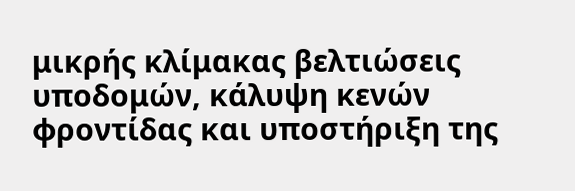μικρής κλίμακας βελτιώσεις υποδομών, κάλυψη κενών φροντίδας και υποστήριξη της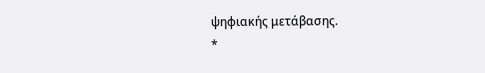ψηφιακής μετάβασης.
*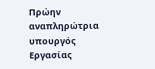Πρώην αναπληρώτρια υπουργός Εργασίας